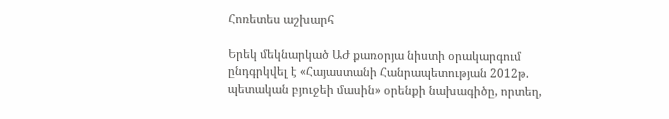Հոռետես աշխարհ

Երեկ մեկնարկած ԱԺ քառօրյա նիստի օրակարգում ընդգրկվել է «Հայաստանի Հանրապետության 2012թ. պետական բյուջեի մասին» օրենքի նախագիծը, որտեղ,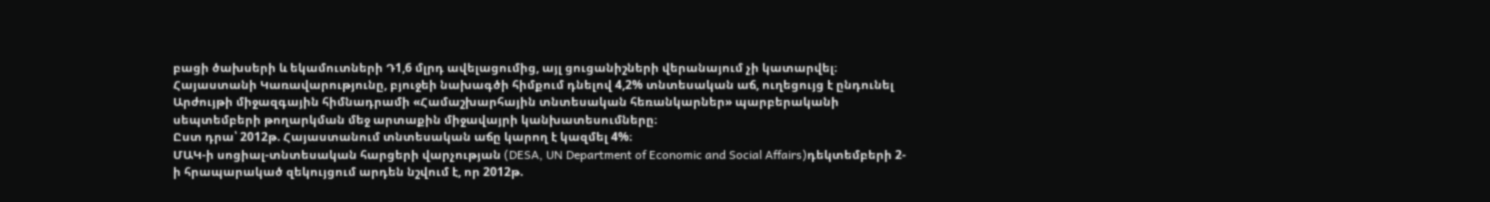բացի ծախսերի և եկամուտների Դ1,6 մլրդ ավելացումից, այլ ցուցանիշների վերանայում չի կատարվել։
Հայաստանի Կառավարությունը, բյուջեի նախագծի հիմքում դնելով 4,2% տնտեսական աճ, ուղեցույց է ընդունել Արժույթի միջազգային հիմնադրամի «Համաշխարհային տնտեսական հեռանկարներ» պարբերականի սեպտեմբերի թողարկման մեջ արտաքին միջավայրի կանխատեսումները։
Ըստ դրա՝ 2012թ. Հայաստանում տնտեսական աճը կարող է կազմել 4%։
ՄԱԿ-ի սոցիալ-տնտեսական հարցերի վարչության (DESA, UN Department of Economic and Social Affairs)դեկտեմբերի 2-ի հրապարակած զեկույցում արդեն նշվում է, որ 2012թ.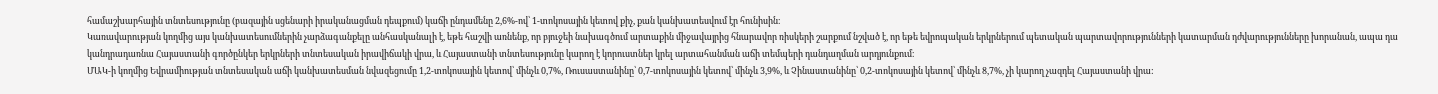համաշխարհային տնտեսությունը (բազային սցենարի իրականացման դեպքում) կաճի ընդամենը 2,6%-ով՝ 1-տոկոսային կետով քիչ, քան կանխատեսվում էր հունիսին։
Կառավարության կողմից այս կանխատեսումներին չարձագանքելը անհասկանալի է, եթե հաշվի առնենք, որ բյուջեի նախագծում արտաքին միջավայրից հնարավոր ռիսկերի շարքում նշված է, որ եթե եվրոպական երկրներում պետական պարտավորությունների կատարման դժվարությունները խորանան, ապա դա կանդրադառնա Հայաստանի գործընկեր երկրների տնտեսական իրավիճակի վրա, և Հայաստանի տնտեսությունը կարող է կորուստներ կրել արտահանման աճի տեմպերի դանդաղման արդյունքում։
ՄԱԿ-ի կողմից Եվրամիության տնտեսական աճի կանխատեսման նվազեցումը 1,2-տոկոսային կետով՝ մինչև 0,7%, Ռուսաստանինը՝ 0,7-տոկոսային կետով՝ մինչև 3,9%, և Չինաստանինը՝ 0,2-տոկոսային կետով՝ մինչև 8,7%, չի կարող չազդել Հայաստանի վրա: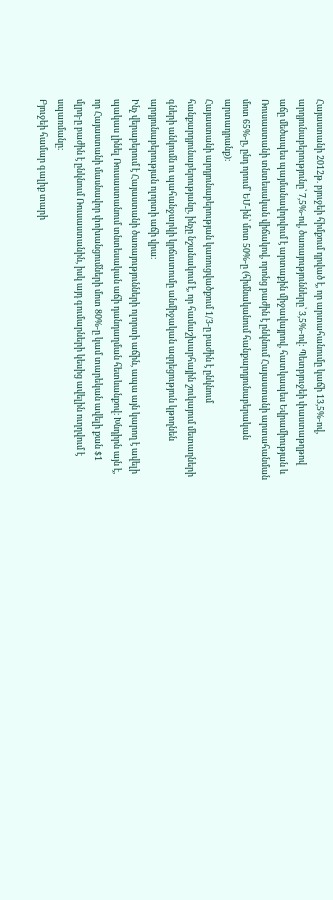Հայաստանի 2012թ. բյուջեի հիմքում դրված է, որ արտահանումը կաճի 13,5%-ով, արդյունաբերությունը՝ 7,5%-ով, ծառայությունները՝ 3,5%-ով: Պետբյուջեի փաստաթղթով աճը մեծապես պայմանավորվում է արտաքին միջավայրով, հատկապես Եվրամիության և Ռուսաստանի տնտեսական վիճակով, որոնց բաժին է ընկնում Հայաստանի արտահանման մոտ 65%-ը, ընդ որում՝ ԵՄ-ին՝ մոտ 50%-ը (հիմնականում հանքարդյունաբերական արտադրանք)։
Հայաստանի արդյունաբերության կառուցվածքում 1/3-ը բաժին է ընկնում հանքարդյունաբերությանը, ինչը նշանակում է, որ համաշխարհային շուկայում մետաղների գների անկումն ու պահանջարկի կրճատումը անմիջական ազդեցություն կթողնեն արդյունաբերության ոլորտի աճի վրա։
Ինչ վերաբերում է Հայաստանի ծառայությունների ոլորտի աճին, ապա այն կարող է ավելի պակաս լինել Ռուսաստանում տնտեսական աճի դանդաղման հետևանքով։ Խնդիրն այն է, որ Հայաստանի մասնավոր փոխանցումների մոտ 80%-ը կամ տարեկան ավելի քան $1 մլրդ-ը բաժին է ընկնում Ռուսաստանին, իսկ այդ գումարների կեսից ավելին ուղղվում է սպառմանը։
Բյուջեի համար գալիք տարի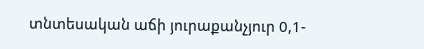տնտեսական աճի յուրաքանչյուր 0,1-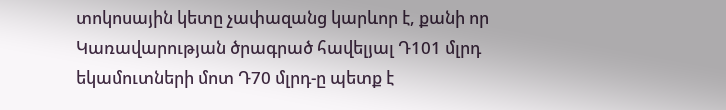տոկոսային կետը չափազանց կարևոր է, քանի որ Կառավարության ծրագրած հավելյալ Դ101 մլրդ եկամուտների մոտ Դ70 մլրդ-ը պետք է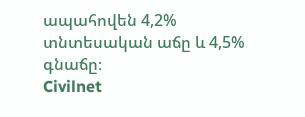ապահովեն 4,2% տնտեսական աճը և 4,5% գնաճը։
Civilnet